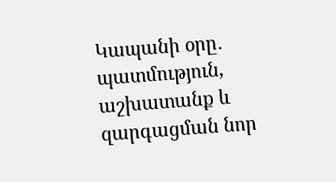Կապանի օրը․ պատմություն, աշխատանք և զարգացման նոր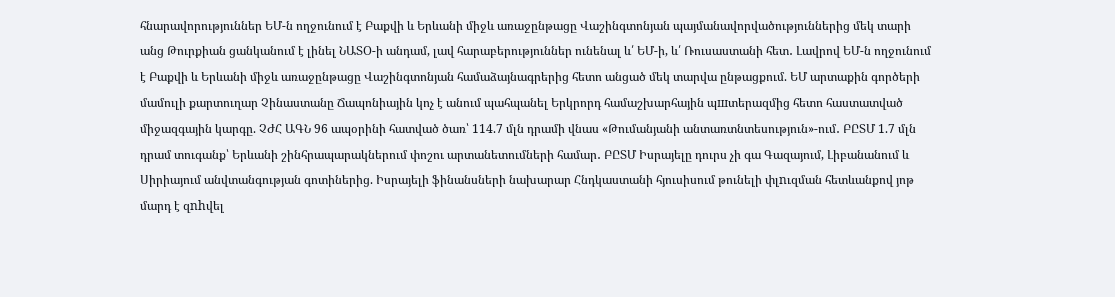հնարավորություններ ԵՄ-ն ողջունում է Բաքվի և Երևանի միջև առաջընթացը Վաշինգտոնյան պայմանավորվածություններից մեկ տարի անց Թուրքիան ցանկանում է լինել ՆԱՏՕ-ի անդամ, լավ հարաբերություններ ունենալ և՛ ԵՄ-ի, և՛ Ռուսաստանի հետ․ Լավրով ԵՄ-ն ողջունում է Բաքվի և Երևանի միջև առաջընթացը Վաշինգտոնյան համաձայնագրերից հետո անցած մեկ տարվա ընթացքում. ԵՄ արտաքին գործերի մամուլի քարտուղար Չինաստանը Ճապոնիային կոչ է անում պահպանել Երկրորդ համաշխարհային պшտերազմից հետո հաստատված միջազգային կարգը. ՉԺՀ ԱԳՆ 96 ապօրինի հատված ծառ՝ 114.7 մլն դրամի վնաս «Թումանյանի անտառտնտեսություն»-ում․ ԲԸՏՄ 1.7 մլն դրամ տուգանք՝ Երևանի շինհրապարակներում փոշու արտանետումների համար․ ԲԸՏՄ Իսրայելը դուրս չի գա Գազայում, Լիբանանում և Սիրիայում անվտանգության գոտիներից. Իսրայելի ֆինանսների նախարար Հնդկաստանի հյուսիսում թունելի փլnւզման հետևանքով յոթ մարդ է զnhվել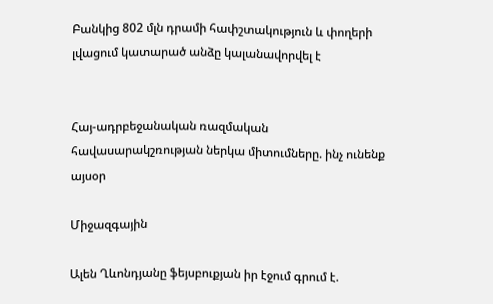Բանկից 802 մլն դրամի հափշտակություն և փողերի լվացում կատարած անձը կալանավորվել է


Հայ-ադրբեջանական ռազմական հավասարակշռության ներկա միտումները. ինչ ունենք այսօր

Միջազգային

Ալեն Ղևոնդյանը ֆեյսբուքյան իր էջում գրում է.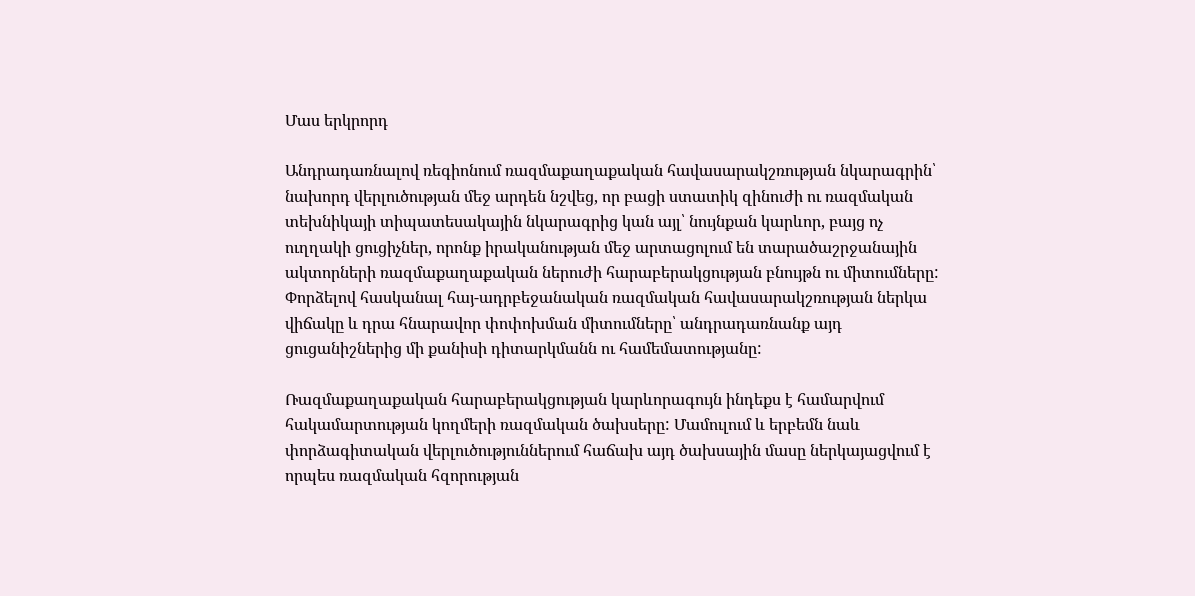Մաս երկրորդ

Անդրադառնալով ռեգիոնում ռազմաքաղաքական հավասարակշռության նկարագրին՝ նախորդ վերլուծության մեջ արդեն նշվեց, որ բացի ստատիկ զինուժի ու ռազմական տեխնիկայի տիպատեսակային նկարագրից կան այլ՝ նույնքան կարևոր, բայց ոչ ուղղակի ցուցիչներ, որոնք իրականության մեջ արտացոլում են տարածաշրջանային ակտորների ռազմաքաղաքական ներուժի հարաբերակցության բնույթն ու միտումները: Փորձելով հասկանալ հայ-ադրբեջանական ռազմական հավասարակշռության ներկա վիճակը և դրա հնարավոր փոփոխման միտումները՝ անդրադառնանք այդ ցուցանիշներից մի քանիսի դիտարկմանն ու համեմատությանը:

Ռազմաքաղաքական հարաբերակցության կարևորագույն ինդեքս է համարվում հակամարտության կողմերի ռազմական ծախսերը: Մամուլում և երբեմն նաև փորձագիտական վերլուծություններում հաճախ այդ ծախսային մասը ներկայացվում է որպես ռազմական հզորության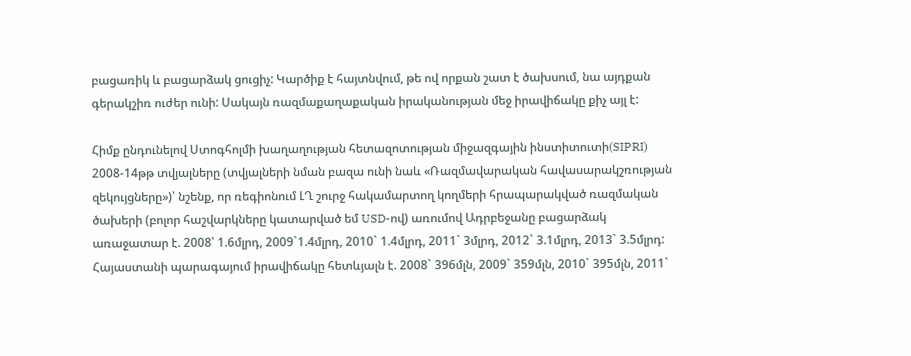բացառիկ և բացարձակ ցուցիչ: Կարծիք է հայտնվում, թե ով որքան շատ է ծախսում, նա այդքան գերակշիռ ուժեր ունի: Սակայն ռազմաքաղաքական իրականության մեջ իրավիճակը քիչ այլ է:

Հիմք ընդունելով Ստոգհոլմի խաղաղության հետազոտության միջազգային ինստիտուտի(SIPRI) 2008-14թթ տվյալները (տվյալների նման բազա ունի նաև «Ռազմավարական հավասարակշռության զեկույցները»)՝ նշենք, որ ռեգիոնում ԼՂ շուրջ հակամարտող կողմերի հրապարակված ռազմական ծախերի (բոլոր հաշվարկները կատարված եմ USD-ով) առումով Ադրբեջանը բացարձակ առաջատար է. 2008՝ 1.6մլրդ, 2009`1.4մլրդ, 2010` 1.4մլրդ, 2011` 3մլրդ, 2012` 3.1մլրդ, 2013` 3.5մլրդ: Հայաստանի պարագայում իրավիճակը հետևյալն է. 2008` 396մլն, 2009` 359մլն, 2010` 395մլն, 2011`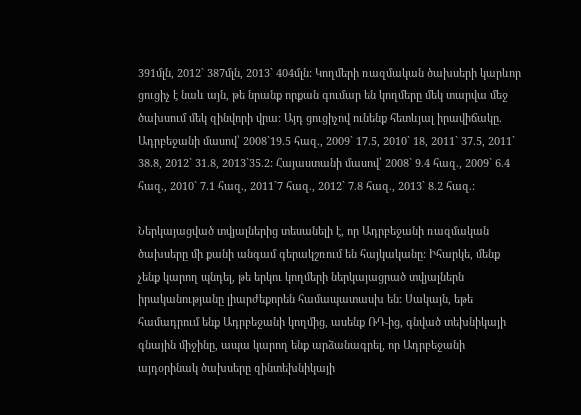391մլն, 2012` 387մլն, 2013` 404մլն: Կողմերի ռազմական ծախսերի կարևոր ցուցիչ է նաև այն, թե նրանք որքան գումար են կողմերը մեկ տարվա մեջ ծախսում մեկ զինվորի վրա: Այդ ցուցիչով ունենք հետևյալ իրավիճակը. Ադրբեջանի մասով՝ 2008`19.5 հազ., 2009` 17.5, 2010` 18, 2011` 37.5, 2011` 38.8, 2012` 31.8, 2013`35.2: Հայաստանի մասով՝ 2008` 9.4 հազ., 2009` 6.4 հազ., 2010` 7.1 հազ., 2011`7 հազ., 2012` 7.8 հազ., 2013` 8.2 հազ.:

Ներկայացված տվյալներից տեսանելի է, որ Ադրբեջանի ռազմական ծախսերը մի քանի անգամ գերակշռում են հայկականը: Իհարկե, մենք չենք կարող պնդել, թե երկու կողմերի ներկայացրած տվյալներն իրականությանը լիարժեքորեն համապատասխ են: Սակայն, եթե համադրում ենք Ադրբեջանի կողմից, ասենք ՌԴ-ից, գնված տեխնիկայի գնային միջինը, ապա կարող ենք արձանագրել, որ Ադրբեջանի այդօրինակ ծախսերը զինտեխնիկայի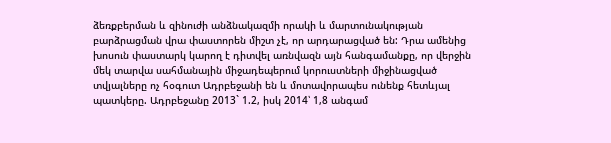ձեռքբերման և զինուժի անձնակազմի որակի և մարտունակության բարձրացման վրա փաստորեն միշտ չէ, որ արդարացված են: Դրա ամենից խոսուն փաստարկ կարող է դիտվել առնվազն այն հանգամանքը, որ վերջին մեկ տարվա սահմանային միջադեպերում կորուստների միջինացված տվյալները ոչ հօգուտ Ադրբեջանի են և մոտավորապես ունենք հետևյալ պատկերը. Ադրբեջանը 2013` 1.2, իսկ 2014՝ 1,8 անգամ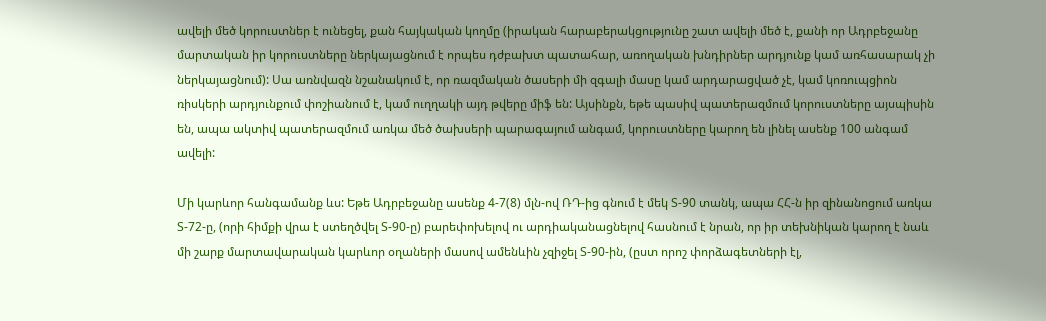ավելի մեծ կորուստներ է ունեցել, քան հայկական կողմը (իրական հարաբերակցությունը շատ ավելի մեծ է, քանի որ Ադրբեջանը մարտական իր կորուստները ներկայացնում է որպես դժբախտ պատահար, առողական խնդիրներ արդյունք կամ առհասարակ չի ներկայացնում): Սա առնվազն նշանակում է, որ ռազմական ծասերի մի զգալի մասը կամ արդարացված չէ, կամ կոռուպցիոն ռիսկերի արդյունքում փոշիանում է, կամ ուղղակի այդ թվերը միֆ են: Այսինքն, եթե պասիվ պատերազմում կորուստները այսպիսին են, ապա ակտիվ պատերազմում առկա մեծ ծախսերի պարագայում անգամ, կորուստները կարող են լինել ասենք 100 անգամ ավելի:

Մի կարևոր հանգամանք ևս: Եթե Ադրբեջանը ասենք 4-7(8) մլն-ով ՌԴ-ից գնում է մեկ Տ-90 տանկ, ապա ՀՀ-ն իր զինանոցում առկա Տ-72-ը, (որի հիմքի վրա է ստեղծվել Տ-90-ը) բարեփոխելով ու արդիականացնելով հասնում է նրան, որ իր տեխնիկան կարող է նաև մի շարք մարտավարական կարևոր օղաների մասով ամենևին չզիջել Տ-90-ին, (ըստ որոշ փորձագետների էլ,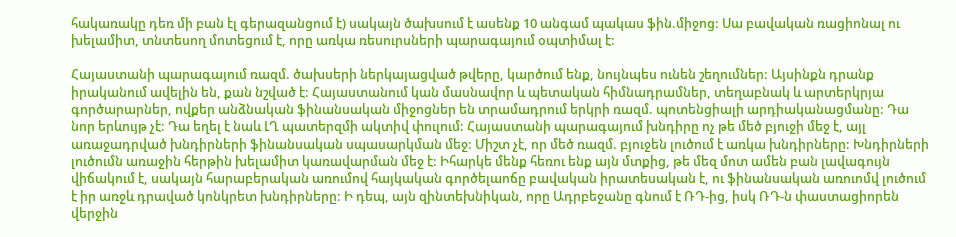հակառակը դեռ մի բան էլ գերազանցում է) սակայն ծախսում է ասենք 10 անգամ պակաս ֆին.միջոց: Սա բավական ռացիոնալ ու խելամիտ, տնտեսող մոտեցում է, որը առկա ռեսուրսների պարագայում օպտիմալ է:

Հայաստանի պարագայում ռազմ. ծախսերի ներկայացված թվերը, կարծում ենք, նույնպես ունեն շեղումներ: Այսինքն դրանք իրականում ավելին են, քան նշված է: Հայաստանում կան մասնավոր և պետական հիմնադրամներ, տեղաբնակ և արտերկրյա գործարարներ, ովքեր անձնական ֆինանսական միջոցներ են տրամադրում երկրի ռազմ. պոտենցիալի արդիականացմանը: Դա նոր երևույթ չէ: Դա եղել է նաև ԼՂ պատերզմի ակտիվ փուլում: Հայաստանի պարագայում խնդիրը ոչ թե մեծ բյուջի մեջ է, այլ առաջադրված խնդիրների ֆինանսական սպասարկման մեջ: Միշտ չէ, որ մեծ ռազմ. բյուջեն լուծում է առկա խնդիրները: Խնդիրների լուծումն առաջին հերթին խելամիտ կառավարման մեջ է: Իհարկե մենք հեռու ենք այն մտքից, թե մեզ մոտ ամեն բան լավագույն վիճակում է, սակայն հարաբերական առումով հայկական գործելաոճը բավական իրատեսական է, ու ֆինանսական առուոմվ լուծում է իր առջև դրաված կոնկրետ խնդիրները: Ի դեպ, այն զինտեխնիկան, որը Ադրբեջանը գնում է ՌԴ-ից, իսկ ՌԴ-ն փաստացիորեն վերջին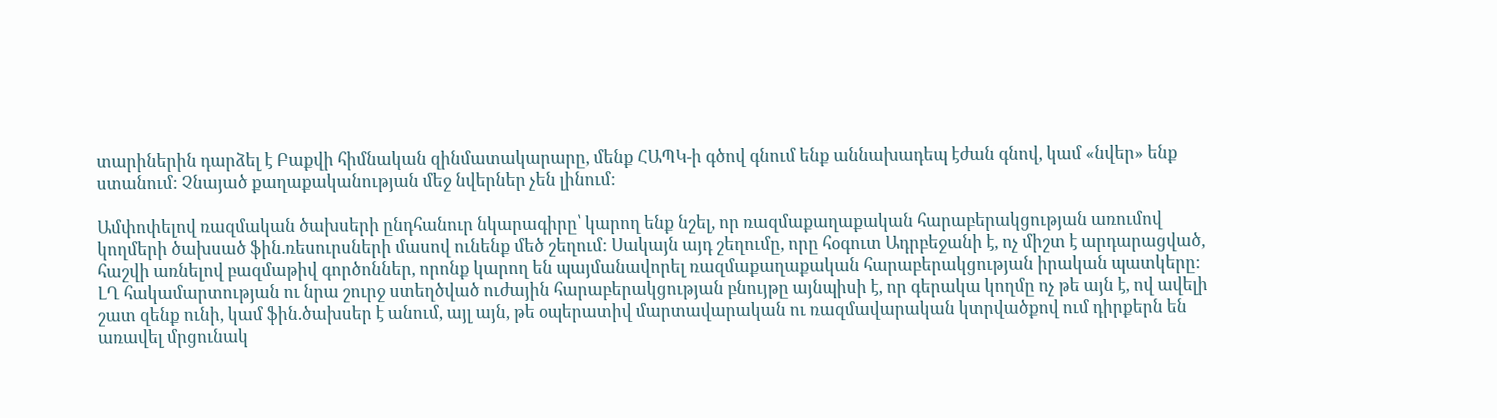տարիներին դարձել է Բաքվի հիմնական զինմատակարարը, մենք ՀԱՊԿ-ի գծով գնում ենք աննախադեպ էժան գնով, կամ «նվեր» ենք ստանում: Չնայած քաղաքականության մեջ նվերներ չեն լինում:

Ամփոփելով ռազմական ծախսերի ընդհանուր նկարագիրը՝ կարող ենք նշել, որ ռազմաքաղաքական հարաբերակցության առումով կողմերի ծախսած ֆին.ռեսուրսների մասով ունենք մեծ շեղում: Սակայն այդ շեղումը, որը հօգուտ Ադրբեջանի է, ոչ միշտ է արդարացված, հաշվի առնելով բազմաթիվ գործոններ, որոնք կարող են պայմանավորել ռազմաքաղաքական հարաբերակցության իրական պատկերը: ԼՂ հակամարտության ու նրա շուրջ ստեղծված ուժային հարաբերակցության բնույթը այնպիսի է, որ գերակա կողմը ոչ թե այն է, ով ավելի շատ զենք ունի, կամ ֆին.ծախսեր է անում, այլ այն, թե օպերատիվ մարտավարական ու ռազմավարական կտրվածքով ում դիրքերն են առավել մրցունակ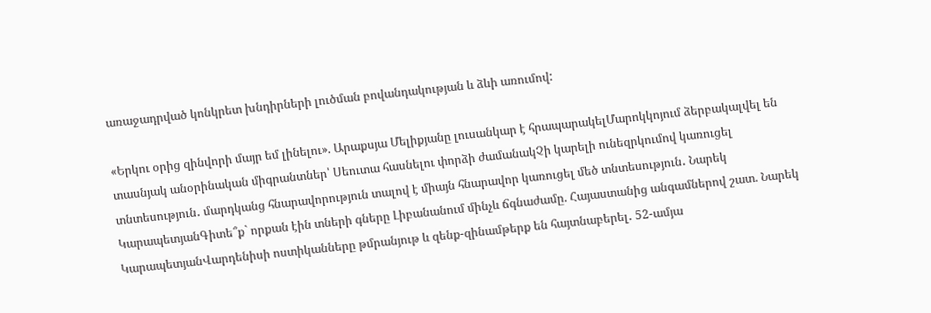առաջադրված կոնկրետ խնդիրների լուծման բովանդակության և ձևի առումով:

«Երկու օրից զինվորի մայր եմ լինելու». Արաքսյա Մելիքյանը լուսանկար է հրապարակելՄարոկկոյում ձերբակալվել են տասնյակ անօրինական միգրանտներ՝ Սեուտա հասնելու փորձի ժամանակՉի կարելի ունեզրկումով կառուցել տնտեսություն․ մարդկանց հնարավորություն տալով է միայն հնարավոր կառուցել մեծ տնտեսություն․ Նարեկ ԿարապետյանԳիտե՞ք` որքան էին տների գները Լիբանանում մինչև ճգնաժամը. Հայաստանից անգամներով շատ. Նարեկ ԿարապետյանՎարդենիսի ոստիկանները թմրանյութ և զենք-զինամթերք են հայտնաբերել․ 52-ամյա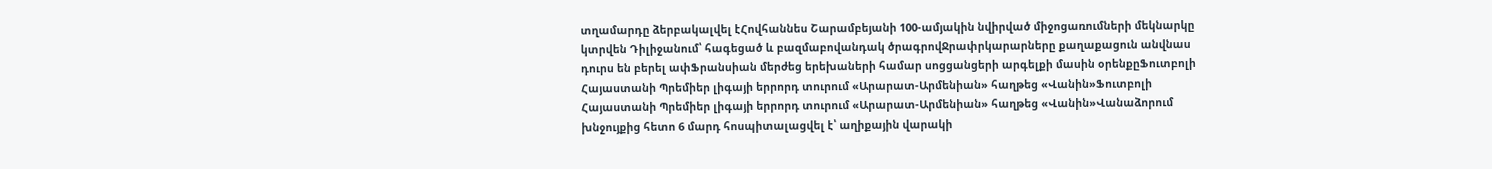տղամարդը ձերբակալվել էՀովհաննես Շարամբեյանի 100-ամյակին նվիրված միջոցառումների մեկնարկը կտրվեն Դիլիջանում՝ հագեցած և բազմաբովանդակ ծրագրովՋրափրկարարները քաղաքացուն անվնաս դուրս են բերել ափՖրանսիան մերժեց երեխաների համար սոցցանցերի արգելքի մասին օրենքըՖուտբոլի Հայաստանի Պրեմիեր լիգայի երրորդ տուրում «Արարատ-Արմենիան» հաղթեց «Վանին»Ֆուտբոլի Հայաստանի Պրեմիեր լիգայի երրորդ տուրում «Արարատ-Արմենիան» հաղթեց «Վանին»Վանաձորում խնջույքից հետո 6 մարդ հոսպիտալացվել է՝ աղիքային վարակի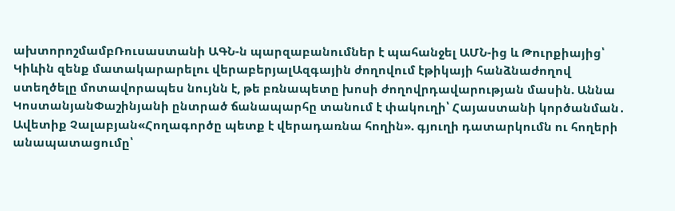ախտորոշմամբՌուսաստանի ԱԳՆ-ն պարզաբանումներ է պահանջել ԱՄՆ-ից և Թուրքիայից՝ Կիևին զենք մատակարարելու վերաբերյալԱզգային ժողովում էթիկայի հանձնաժողով ստեղծելը մոտավորապես նույնն է, թե բռնապետը խոսի ժողովրդավարության մասին. Աննա ԿոստանյանՓաշինյանի ընտրած ճանապարհը տանում է փակուղի՝ Հայաստանի կործանման․ Ավետիք Չալաբյան«Հողագործը պետք է վերադառնա հողին». գյուղի դատարկումն ու հողերի անապատացումը՝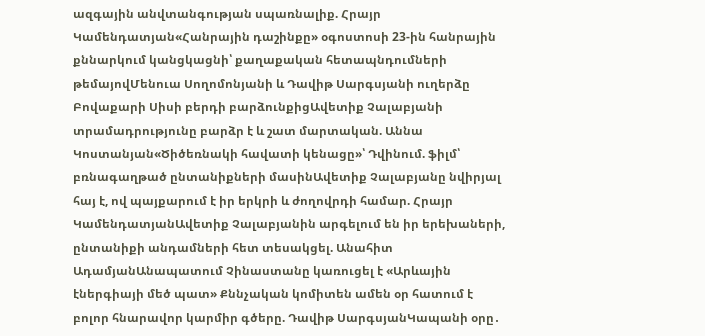ազգային անվտանգության սպառնալիք. Հրայր Կամենդատյան«Հանրային դաշինքը» օգոստոսի 23-ին հանրային քննարկում կանցկացնի՝ քաղաքական հետապնդումների թեմայովՄենուա Սողոմոնյանի և Դավիթ Սարգսյանի ուղերձը Բովաքարի Սիսի բերդի բարձունքիցԱվետիք Չալաբյանի տրամադրությունը բարձր է և շատ մարտական. Աննա Կոստանյան«Ծիծեռնակի հավատի կենացը»՝ Դվինում. ֆիլմ՝ բռնագաղթած ընտանիքների մասինԱվետիք Չալաբյանը նվիրյալ հայ է, ով պայքարում է իր երկրի և ժողովրդի համար. Հրայր ԿամենդատյանԱվետիք Չալաբյանին արգելում են իր երեխաների, ընտանիքի անդամների հետ տեսակցել. Անահիտ ԱդամյանԱնապատում Չինաստանը կառուցել է «Արևային էներգիայի մեծ պատ» Քննչական կոմիտեն ամեն օր հատում է բոլոր հնարավոր կարմիր գծերը. Դավիթ ՍարգսյանԿապանի օրը․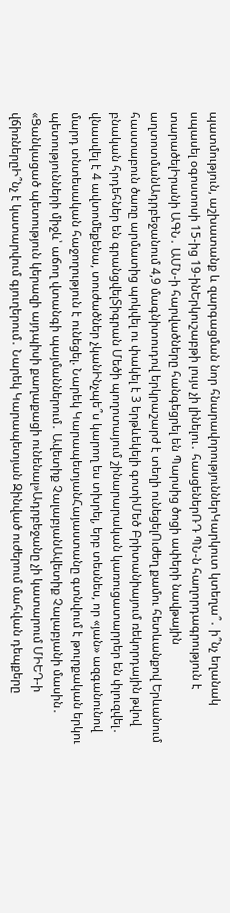պատմություն, աշխատանք և զարգացման նոր հնարավորություններԿարկուտ կտեղա՞․ ի՞նչ եղանակ սպասել օգոստոսի 15-ից 19-ինԵրկուշաբթի լույս չի լինելու․ հասցեներՌԴ ՊՆ-ն հաղորդագրություն է տարածելԻրանի ԱԳՆ․ ԱՄՆ-ի հարվածները հանգեցրել են Պարսից ծոցի ափերի նավթային աղտոտմանԱդրբեջանում 4,9 մագնիտուդով երկրաշարժ է տեղի ունեցելՈւժեղ քամու հետևանքով Երևանում հաստաբուն ծառը արմատից պոկվել ու փակել է 3 երթևեկելի գոտիՄեծ Բրիտանիայում ռեկորդային թվով բնական հրդեհներ են գրանցվելՏիգրան Մեծի պողոտայում շինարարական կառուցատարրեր են փլուզվել․ վնասվել է 4 ավտոմեքենա, տուժածներ չկանԻնչպե՞ս կարող ես տխրել, երբ տեսնես, որ «յան» ազգանունով մարդ տնտեսական հաջողություն է ունեցել. Նարեկ ԿարապետյանՀայաստանը գտնվում է թուրքական երկու պետությունների միջև՝ աճող վտանգի պայմաններում․ Ավետիք ՉալաբյանԱվետիք Չալաբյանի մասին․ «Ցանկացած պետություն կերազի այդպիսի քաղաքացի ունենալ»Ադրբեջանը չի կատարում ՄԻԵԴ-ի վճիռներըԻ՞նչ է կատարվում գյուղերում․ Նարեկ Կարապետյան Զինված ուժերում մահվան դեպքերը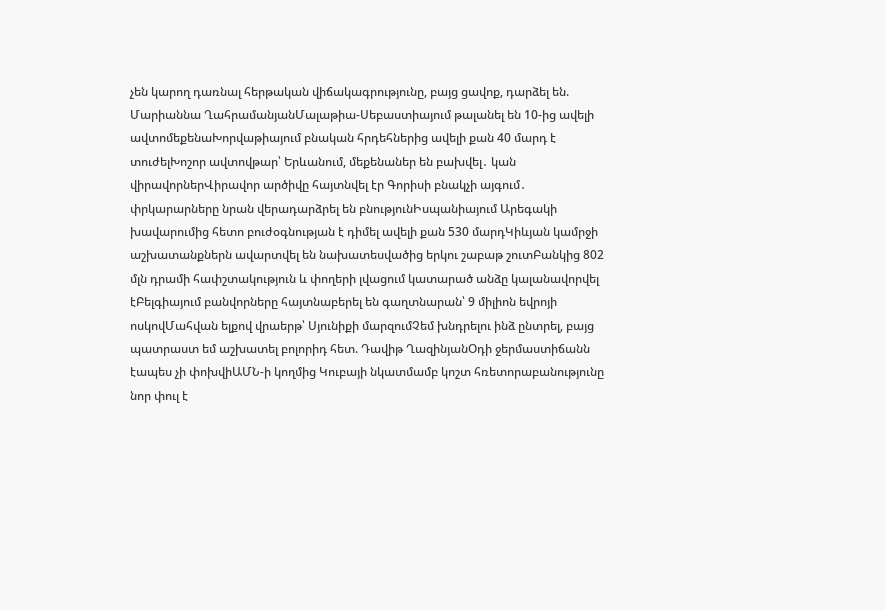չեն կարող դառնալ հերթական վիճակագրությունը, բայց ցավոք, դարձել են. Մարիաննա ՂահրամանյանՄալաթիա-Սեբաստիայում թալանել են 10-ից ավելի ավտոմեքենաԽորվաթիայում բնական հրդեհներից ավելի քան 40 մարդ է տուժելԽոշոր ավտովթար՝ Երևանում, մեքենաներ են բախվել․ կան վիրավորներՎիրավոր արծիվը հայտնվել էր Գորիսի բնակչի այգում․ փրկարարները նրան վերադարձրել են բնությունԻսպանիայում Արեգակի խավարումից հետո բուժօգնության է դիմել ավելի քան 530 մարդԿիևյան կամրջի աշխատանքներն ավարտվել են նախատեսվածից երկու շաբաթ շուտԲանկից 802 մլն դրամի հափշտակություն և փողերի լվացում կատարած անձը կալանավորվել էԲելգիայում բանվորները հայտնաբերել են գաղտնարան՝ 9 միլիոն եվրոյի ոսկովՄահվան ելքով վրաերթ՝ Սյունիքի մարզումՉեմ խնդրելու ինձ ընտրել, բայց պատրաստ եմ աշխատել բոլորիդ հետ. Դավիթ ՂազինյանՕդի ջերմաստիճանն էապես չի փոխվիԱՄՆ-ի կողմից Կուբայի նկատմամբ կոշտ հռետորաբանությունը նոր փուլ է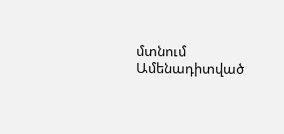մտնում
Ամենադիտված